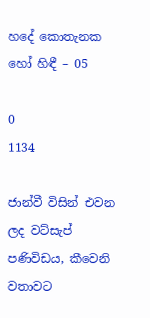හදේ කොතැනක හෝ හිඳී – 05

0
1134

ජාන්වී විසින් එවන ලද වට්සැප් පණිවිඩය, කීවෙනි වතාවට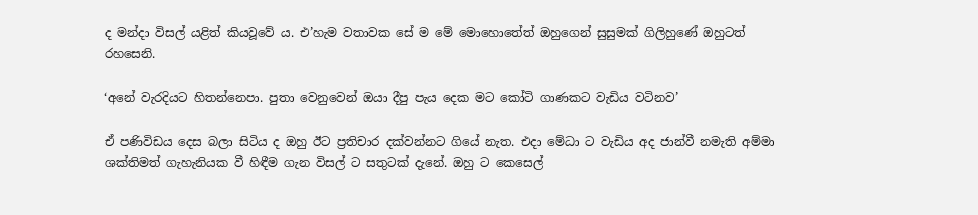ද මන්දා විසල් යළිත් කියවූවේ ය. එ’හැම වතාවක සේ ම මේ මොහොතේත් ඔහුගෙන් සුසුමක් ගිලිහුණේ ඔහුටත් රහසෙනි.

‘අනේ වැරදියට හිතන්නෙපා. පුතා වෙනුවෙන් ඔයා දීපු පැය දෙක මට කෝටි ගාණකට වැඩිය වටිනව’

ඒ පණිවිඩය දෙස බලා සිටිය ද ඔහු ඊට ප්‍රතිචාර දක්වන්නට ගියේ නැත. එදා මේධා ට වැඩිය අද ජාන්වී නමැති අම්මා ශක්තිමත් ගැහැනියක වී හිඳීම ගැන විසල් ට සතුටක් දැනේ. ඔහු ට කෙසෙල්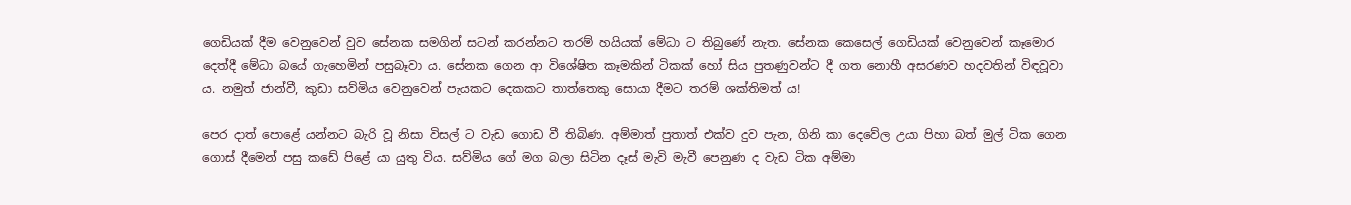ගෙඩියක් දීම වෙනුවෙන් වුව සේනක සමගින් සටන් කරන්නට තරම් හයියක් මේධා ට තිබුණේ නැත. සේනක කෙසෙල් ගෙඩියක් වෙනුවෙන් කෑමොර දෙත්දී මේධා බයේ ගැහෙමින් පසුබෑවා ය. සේනක ගෙන ආ විශේෂිත කෑමකින් ටිකක් හෝ සිය පුතණුවන්ට දී ගත නොහී අසරණව හදවතින් විඳවූවා ය. නමුත් ජාන්වී, කුඩා සව්මිය වෙනුවෙන් පැයකට දෙකකට තාත්තෙකු සොයා දීමට තරම් ශක්තිමත් ය!

පෙර දාත් පොළේ යන්නට බැරි වූ නිසා විසල් ට වැඩ ගොඩ වී තිබිණ. අම්මාත් පුතාත් එක්ව දුව පැන, ගිනි කා දෙවේල උයා පිහා බත් මුල් ටික ගෙන ගොස් දීමෙන් පසු කඩේ පිළේ යා යුතු විය. සව්මිය ගේ මග බලා සිටින දෑස් මැවි මැවී පෙනුණ ද වැඩ ටික අම්මා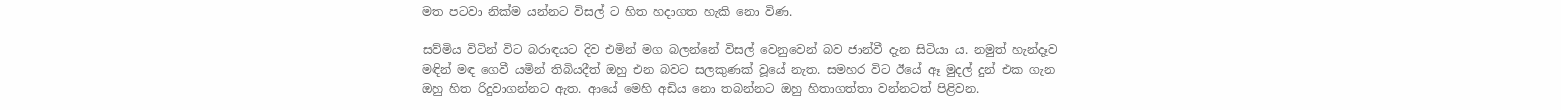මත පටවා නික්ම යන්නට විසල් ට හිත හදාගත හැකි නො විණ.

සව්මිය විටින් විට බරාඳයට දිව එමින් මග බලන්නේ විසල් වෙනුවෙන් බව ජාන්වී දැන සිටියා ය. නමුත් හැන්දෑව මඳින් මඳ ගෙවී යමින් තිබියදීත් ඔහු එන බවට සලකුණක් වූයේ නැත. සමහර විට ඊයේ ඈ මුදල් දුන් එක ගැන ඔහු හිත රිදුවාගන්නට ඇත. ආයේ මෙහි අඩිය නො තබන්නට ඔහු හිතාගත්තා වන්නටත් පිළිවන.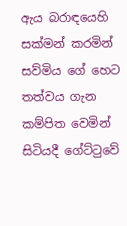ඇය බරාඳයෙහි සක්මන් කරමින් සව්මිය ගේ හෙට තත්වය ගැන කම්පිත වෙමින් සිටියදී ගේට්ටුවේ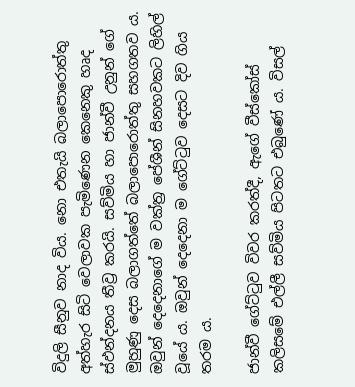විදුලි සීනුව නාද විය. නො එතැයි බලාපොරොත්තු අත්හැර සිටි වෙලාවක පැමිණෙන කෙනෙකු හෘද ස්ඵන්දනය තීව්‍ර කරයි. සව්මිය හා ජාන්වී උනුන් ගේ මුහුණු දෙස බලාගත්තේ බලාපොරොත්තු සහගතව ය. ඔවුන් දෙදෙනාගේ ම වක්ත්‍ර පේශීන් සිනහවකට ලිහිල් වූයේ ය. ඔවුන් දෙදෙනා ම ගේට්ටුව දෙසට දිව ගිය තරම ය.

ජාන්වී ගේට්ටුව විවර කරත්දී, ඇගේ වීස්කෝස් කලිසමේ එල්ලී සව්මිය පිටතට එබුණේ ය. විසල්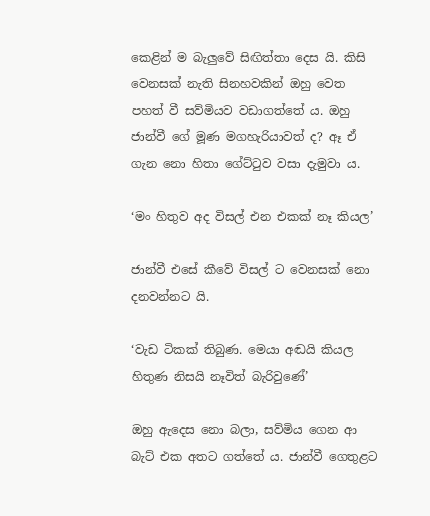කෙළින් ම බැලුවේ සිඟිත්තා දෙස යි. කිසි වෙනසක් නැති සිනහවකින් ඔහු වෙත පහත් වී සව්මියව වඩාගත්තේ ය. ඔහු ජාන්වී ගේ මූණ මගහැරියාවත් ද? ඈ ඒ ගැන නො හිතා ගේට්ටුව වසා දැමුවා ය.

‘මං හිතුව අද විසල් එන එකක් නෑ කියල’

ජාන්වී එසේ කීවේ විසල් ට වෙනසක් නො දනවන්නට යි.

‘වැඩ ටිකක් තිබුණ. මෙයා අඬයි කියල හිතුණ නිසයි නෑවිත් බැරිවුණේ’

ඔහු ඇදෙස නො බලා, සව්මිය ගෙන ආ බැට් එක අතට ගත්තේ ය. ජාන්වී ගෙතුළට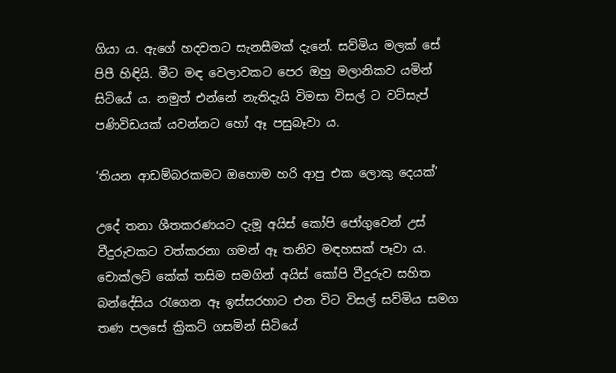ගියා ය. ඇගේ හදවතට සැනසීමක් දැනේ. සව්මිය මලක් සේ පිපී හිඳියි. මීට මඳ වෙලාවකට පෙර ඔහු මලානිකව යමින් සිටියේ ය. නමුත් එන්නේ නැතිදැයි විමසා විසල් ට වට්සැප් පණිවිඩයක් යවන්නට හෝ ඈ පසුබෑවා ය.

‘තියන ආඩම්බරකමට ඔහොම හරි ආපු එක ලොකු දෙයක්’

උදේ තනා ශීතකරණයට දැමූ අයිස් කෝපි ජෝගුවෙන් උස් වීදුරුවකට වත්කරනා ගමන් ඈ තනිව මඳහසක් පෑවා ය. චොක්ලට් කේක් තසිම සමගින් අයිස් කෝපි වීදුරුව සහිත බන්දේසිය රැගෙන ඈ ඉස්සරහාට එන විට විසල් සව්මිය සමග තණ පලසේ ක්‍රිකට් ගසමින් සිටියේ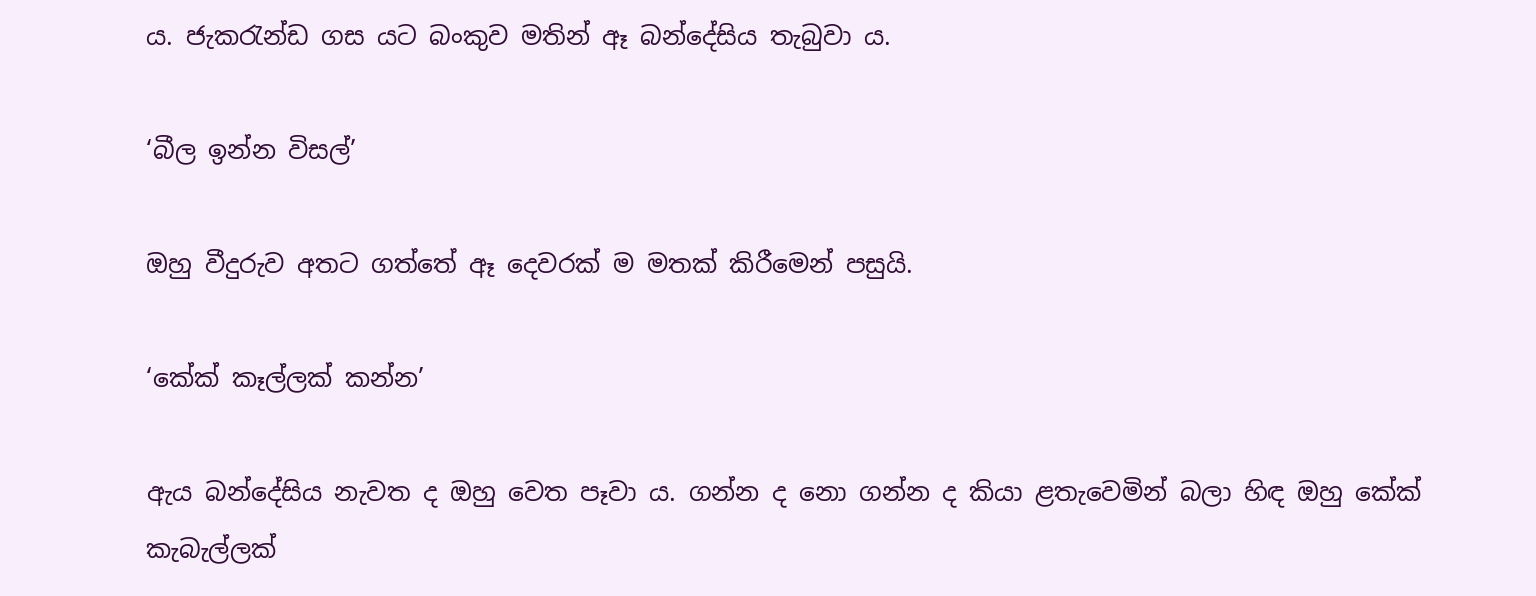ය. ජැකරැන්ඩ ගස යට බංකුව මතින් ඈ බන්දේසිය තැබුවා ය.

‘බීල ඉන්න විසල්’

ඔහු වීදුරුව අතට ගත්තේ ඈ දෙවරක් ම මතක් කිරීමෙන් පසුයි.

‘කේක් කෑල්ලක් කන්න’

ඇය බන්දේසිය නැවත ද ඔහු වෙත පෑවා ය. ගන්න ද නො ගන්න ද කියා ළතැවෙමින් බලා හිඳ ඔහු කේක් කැබැල්ලක්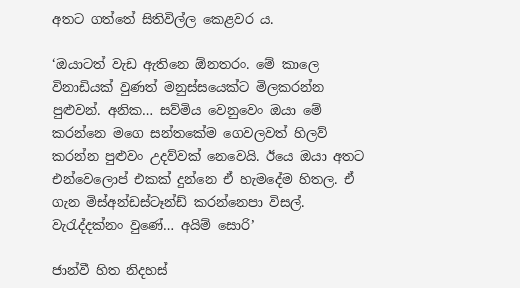අතට ගත්තේ සිතිවිල්ල කෙළවර ය.

‘ඔයාටත් වැඩ ඇතිනෙ ඕනතරං. මේ කාලෙ විනාඩියක් වුණත් මනුස්සයෙක්ට මිලකරන්න පුළුවන්. අනික… සව්මිය වෙනුවෙං ඔයා මේ කරන්නෙ මගෙ සන්තකේම ගෙවලවත් හිලව් කරන්න පුළුවං උදව්වක් නෙවෙයි. ඊයෙ ඔයා අතට එන්වෙලොප් එකක් දුන්නෙ ඒ හැමදේම හිතල. ඒ ගැන මිස්අන්ඩස්ටෑන්ඩ් කරන්නෙපා විසල්. වැරැද්දක්නං වුණේ… අයිම් සොරි’

ජාන්වී හිත නිදහස්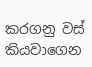කරගනු වස් කියවාගෙන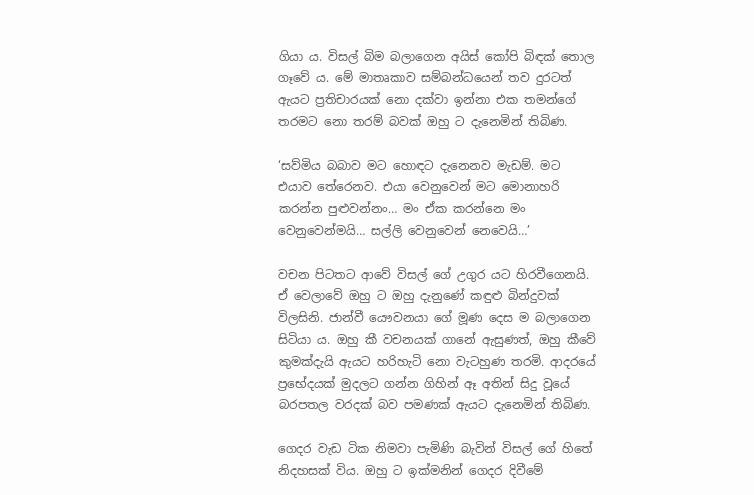ගියා ය. විසල් බිම බලාගෙන අයිස් කෝපි බිඳක් තොල ගෑවේ ය. මේ මාතෘකාව සම්බන්ධයෙන් තව දුරටත් ඇයට ප්‍රතිචාරයක් නො දක්වා ඉන්නා එක තමන්ගේ තරමට නො තරම් බවක් ඔහු ට දැනෙමින් තිබිණ.

‘සව්මිය බබාව මට හොඳට දැනෙනව මැඩම්. මට එයාව තේරෙනව. එයා වෙනුවෙන් මට මොනාහරි කරන්න පුළුවන්නං… මං ඒක කරන්නෙ මං වෙනුවෙන්මයි… සල්ලි වෙනුවෙන් නෙවෙයි…’

වචන පිටතට ආවේ විසල් ගේ උගුර යට හිරවීගෙනයි. ඒ වෙලාවේ ඔහු ට ඔහු දැනුණේ කඳුළු බින්දුවක් විලසිනි. ජාන්වී යෞවනයා ගේ මූණ දෙස ම බලාගෙන සිටියා ය. ඔහු කී වචනයක් ගානේ ඇසුණත්, ඔහු කීවේ කුමක්දැයි ඇයට හරිහැටි නො වැටහුණ තරමි. ආදරයේ  ප්‍රභේදයක් මුදලට ගන්න ගිහින් ඈ අතින් සිදු වූයේ බරපතල වරදක් බව පමණක් ඇයට දැනෙමින් තිබිණ.

ගෙදර වැඩ ටික නිමවා පැමිණි බැවින් විසල් ගේ හිතේ නිදහසක් විය. ඔහු ට ඉක්මනින් ගෙදර දිවීමේ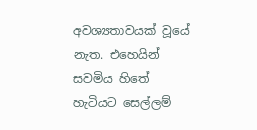අවශ්‍යතාවයක් වූයේ නැත. එහෙයින් සවමිය හිතේ හැටියට සෙල්ලම්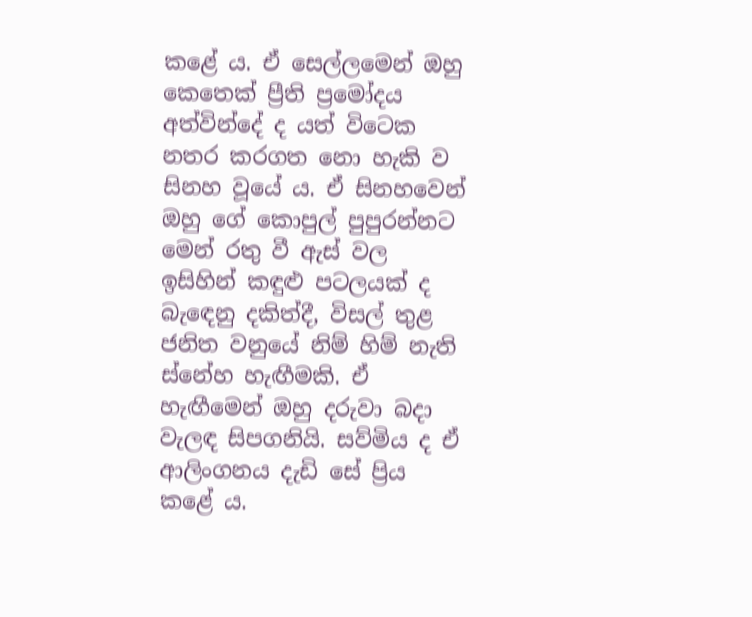කළේ ය. ඒ සෙල්ලමෙන් ඔහු කෙතෙක් ප්‍රීති ප්‍රමෝදය අත්වින්දේ ද යත් විටෙක නතර කරගත නො හැකි ව සිනහ වූයේ ය. ඒ සිනහවෙන් ඔහු ගේ කොපුල් පුපුරන්නට මෙන් රතු වී ඇස් වල ඉසිහින් කඳුළු පටලයක් ද බැඳෙනු දකිත්දී, විසල් තුළ ජනිත වනුයේ නිම් හිම් නැති ස්නේහ හැඟීමකි. ඒ හැඟීමෙන් ඔහු දරුවා බදා වැලඳ සිපගනියි. සව්මිය ද ඒ ආලිංගනය දැඩි සේ ප්‍රිය කළේ ය.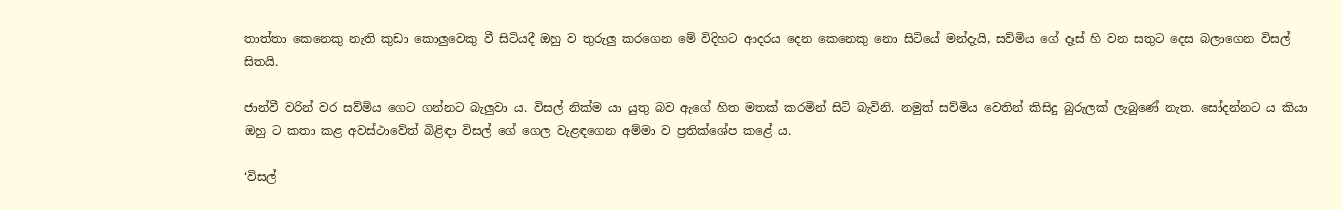තාත්තා කෙනෙකු නැති කුඩා කොලුවෙකු වී සිටියදී ඔහු ව තුරුලු කරගෙන මේ විදිහට ආදරය දෙන කෙනෙකු නො සිටියේ මන්දැයි, සව්මිය ගේ දෑස් හි වන සතුට දෙස බලාගෙන විසල් සිතයි.

ජාන්වී වරින් වර සව්මිය ගෙට ගන්නට බැලුවා ය. විසල් නික්ම යා යුතු බව ඇගේ හිත මතක් කරමින් සිටි බැවිනි. නමුත් සව්මිය වෙතින් කිසිදු බුරුලක් ලැබුණේ නැත. සෝදන්නට ය කියා ඔහු ට කතා කළ අවස්ථාවේත් බිළිඳා විසල් ගේ ගෙල වැළඳගෙන අම්මා ව ප්‍රතික්ශේප කළේ ය.

‘විසල්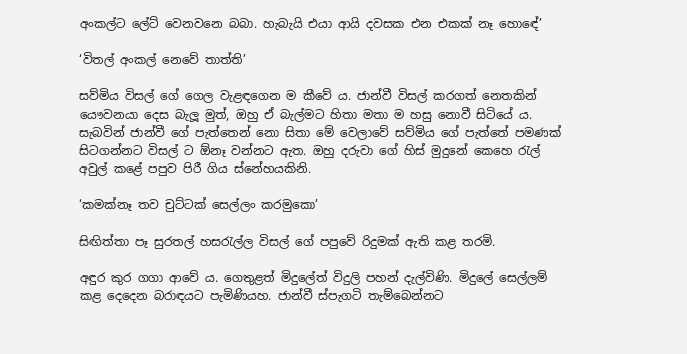අංකල්ට ලේට් වෙනවනෙ බබා. හැබැයි එයා ආයි දවසක එන එකක් නෑ හොඳේ’

‘විතල් අංකල් නෙවේ තාත්ති’

සව්මිය විසල් ගේ ගෙල වැළඳගෙන ම කීවේ ය. ජාන්වී විසල් කරගත් නෙතකින් යෞවනයා දෙස බැලූ මුත්, ඔහු ඒ බැල්මට හිතා මතා ම හසු නොවී සිටියේ ය. සැබවින් ජාන්වී ගේ පැත්තෙන් නො සිතා මේ වෙලාවේ සව්මිය ගේ පැත්තේ පමණක් සිටගන්නට විසල් ට ඕනෑ වන්නට ඇත. ඔහු දරුවා ගේ හිස් මුදුනේ කෙහෙ රැල් අවුල් කළේ පපුව පිරී ගිය ස්නේහයකිනි.

‘කමක්නෑ තව චුට්ටක් සෙල්ලං කරමුකො’

සිඟිත්තා පෑ සුරතල් හසරැල්ල විසල් ගේ පපුවේ රිදුමක් ඇති කළ තරමි.

අඳුර කුර ගගා ආවේ ය. ගෙතුළත් මිදුලේත් විදුලි පහන් දැල්විණි. මිදුලේ සෙල්ලම් කළ දෙදෙන බරාඳයට පැමිණියහ. ජාන්වී ස්පැගටි තැම්බෙන්නට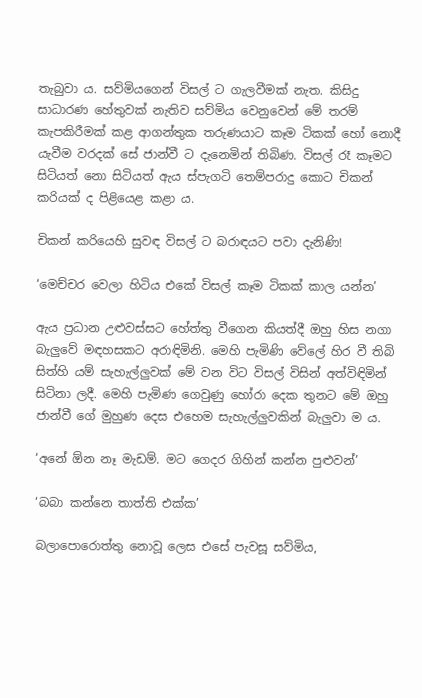තැබුවා ය. සව්මියගෙන් විසල් ට ගැලවීමක් නැත. කිසිදු සාධාරණ හේතුවක් නැතිව සව්මිය වෙනුවෙන් මේ තරම් කැපකිරීමක් කළ ආගන්තුක තරුණයාට කෑම ටිකක් හෝ නොදී යැවීම වරදක් සේ ජාන්වී ට දැනෙමින් තිබිණ. විසල් රෑ කෑමට සිටියත් නො සිටියත් ඇය ස්පැගටි තෙම්පරාදු කොට චිකන් කරියක් ද පිළියෙළ කළා ය.

චිකන් කරියෙහි සුවඳ විසල් ට බරාඳයට පවා දැනිණි!

‘මෙච්චර වෙලා හිටිය එකේ විසල් කෑම ටිකක් කාල යන්න’

ඇය ප්‍රධාන උළුවස්සට හේත්තු වීගෙන කියත්දී ඔහු හිස නගා බැලුවේ මඳහසකට අරාඳිමිනි. මෙහි පැමිණි වේලේ හිර වී තිබි සිත්හි යම් සැහැල්ලුවක් මේ වන විට විසල් විසින් අත්විඳිමින් සිටිනා ලදී. මෙහි පැමිණ ගෙවුණු හෝරා දෙක තුනට මේ ඔහු ජාන්වී ගේ මුහුණ දෙස එහෙම සැහැල්ලුවකින් බැලුවා ම ය.

‘අනේ ඕන නෑ මැඩම්. මට ගෙදර ගිහින් කන්න පුළුවන්’

‘බබා කන්නෙ තාත්ති එක්ක’

බලාපොරොත්තු නොවූ ලෙස එසේ පැවසූ සව්මිය,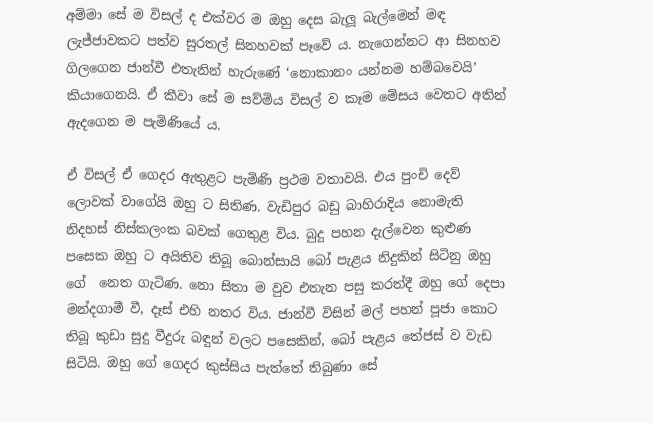අම්මා සේ ම විසල් ද එක්වර ම ඔහු දෙස බැලූ බැල්මෙන් මඳ ලැජ්ජාවකට පත්ව සුරතල් සිනහවක් පෑවේ ය. නැගෙන්නට ආ සිනහව ගිලගෙන ජාන්වී එතැනින් හැරුණේ ‘නොකානං යන්නම හම්බවෙයි’ කියාගෙනයි. ඒ කීවා සේ ම සව්මිය විසල් ව කෑම මේසය වෙතට අතින් ඇදගෙන ම පැමිණියේ ය.

ඒ විසල් ඒ ගෙදර ඇතුළට පැමිණි ප්‍රථම වතාවයි. එය පුංචි දෙව් ලොවක් වාගේයි ඔහු ට සිතිණ. වැඩිපුර බඩු බාහිරාදිය නොමැති නිදහස් නිස්කලංක බවක් ගෙතුළ විය. බුදු පහන දැල්වෙන කුළුණ පසෙක ඔහු ට අයිතිව තිබූ බොන්සායි බෝ පැළය නිදුකින් සිටිනු ඔහු ගේ  නෙත ගැටිණ. නො සිතා ම වුව එතැන පසු කරත්දී ඔහු ගේ දෙපා මන්දගාමී වී, දෑස් එහි නතර විය. ජාන්වී විසින් මල් පහන් පූජා කොට තිබූ කුඩා සුදු වීදුරු බඳුන් වලට පසෙකින්, බෝ පැළය තේජස් ව වැඩ සිටියි. ඔහු ගේ ගෙදර කුස්සිය පැත්තේ තිබුණා සේ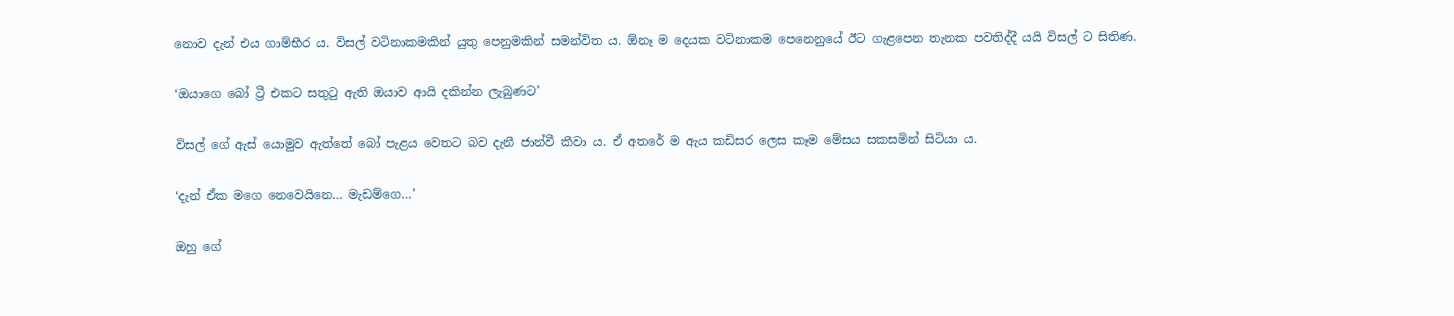නොව දැන් එය ගාම්භීර ය. විසල් වටිනාකමකින් යුතු පෙනුමකින් සමන්විත ය. ඕනෑ ම දෙයක වටිනාකම පෙනෙනුයේ ඊට ගැළපෙන තැනක පවතිද්දී යයි විසල් ට සිතිණ.

‘ඔයාගෙ බෝ ට්‍රී එකට සතුටු ඇති ඔයාව ආයි දකින්න ලැබුණට’

විසල් ගේ ඇස් යොමුව ඇත්තේ බෝ පැළය වෙතට බව දැනී ජාන්වී කීවා ය. ඒ අතරේ ම ඇය කඩිසර ලෙස කෑම මේසය සකසමින් සිටියා ය.

‘දැන් ඒක මගෙ නෙවෙයිනෙ… මැඩම්ගෙ…’

ඔහු ගේ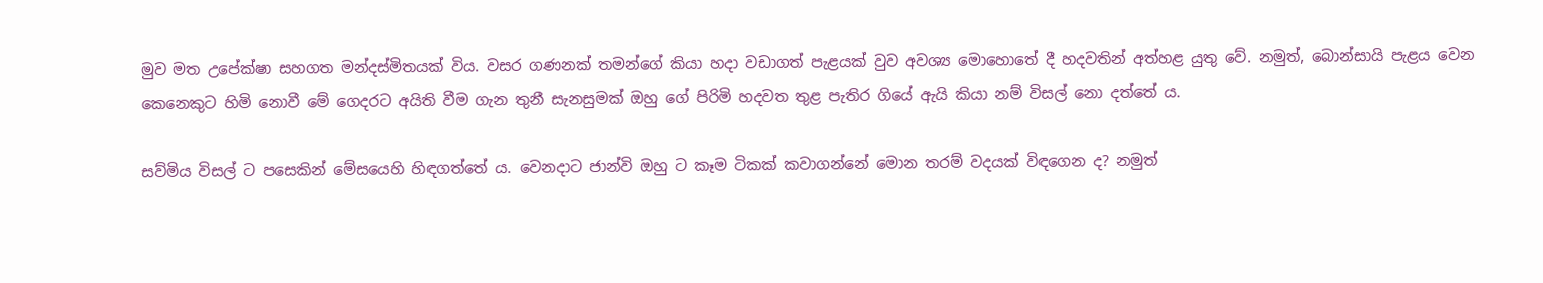මුව මත උපේක්ෂා සහගත මන්දස්මිතයක් විය. වසර ගණනක් තමන්ගේ කියා හදා වඩාගත් පැළයක් වුව අවශ්‍ය මොහොතේ දී හදවතින් අත්හළ යුතු වේ. නමුත්, බොන්සායි පැළය වෙන කෙනෙකුට හිමි නොවී මේ ගෙදරට අයිති වීම ගැන තුනී සැනසුමක් ඔහු ගේ පිරිමි හදවත තුළ පැතිර ගියේ ඇයි කියා නම් විසල් නො දත්තේ ය.

සව්මිය විසල් ට පසෙකින් මේසයෙහි හිඳගත්තේ ය. වෙනදාට ජාන්වි ඔහු ට කෑම ටිකක් කවාගන්නේ මොන තරම් වදයක් විඳගෙන ද? නමුත්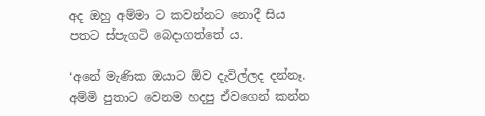අද ඔහු අම්මා ට කවන්නට නොදී සිය පතට ස්පැගටි බෙදාගත්තේ ය.

‘අනේ මැණික ඔයාට ඕව දැවිල්ලද දන්නෑ. අම්මි පුතාට වෙනම හදපු ඒවගෙන් කන්න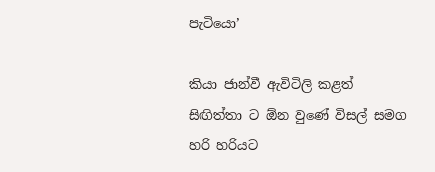පැටියො’

කියා ජාන්වී ඇවිටිලි කළත් සිඟිත්තා ට ඕන වුණේ විසල් සමග හරි හරියට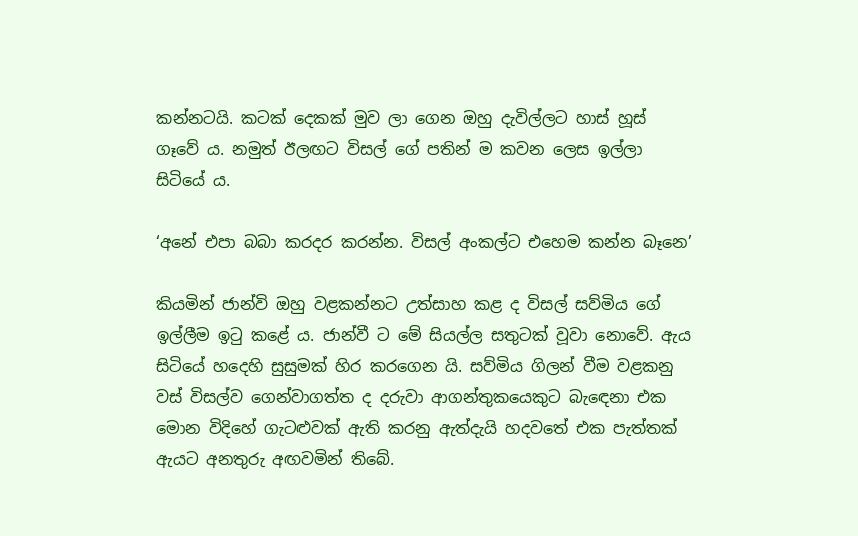කන්නටයි. කටක් දෙකක් මුව ලා ගෙන ඔහු දැවිල්ලට හාස් හූස් ගෑවේ ය. නමුත් ඊලඟට විසල් ගේ පතින් ම කවන ලෙස ඉල්ලා සිටියේ ය.

‘අනේ එපා බබා කරදර කරන්න. විසල් අංකල්ට එහෙම කන්න බෑනෙ’

කියමින් ජාන්වි ඔහු වළකන්නට උත්සාහ කළ ද විසල් සව්මිය ගේ ඉල්ලීම ඉටු කළේ ය. ජාන්වී ට මේ සියල්ල සතුටක් වූවා නොවේ. ඇය සිටියේ හදෙහි සුසුමක් හිර කරගෙන යි. සව්මිය ගිලන් වීම වළකනු වස් විසල්ව ගෙන්වාගත්ත ද දරුවා ආගන්තුකයෙකුට බැඳෙනා එක මොන විදිහේ ගැටළුවක් ඇති කරනු ඇත්දැයි හදවතේ එක පැත්තක් ඇයට අනතුරු අඟවමින් තිබේ.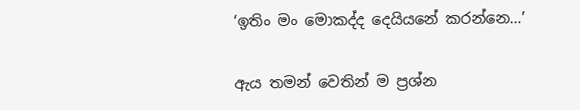‘ඉතිං මං මොකද්ද දෙයියනේ කරන්නෙ…’

ඇය තමන් වෙතින් ම ප්‍රශ්න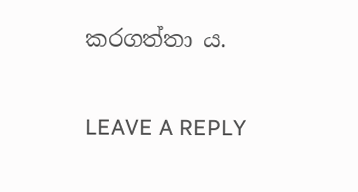කරගත්තා ය.

LEAVE A REPLY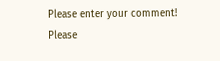Please enter your comment!
Please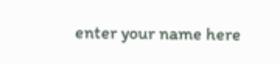enter your name here